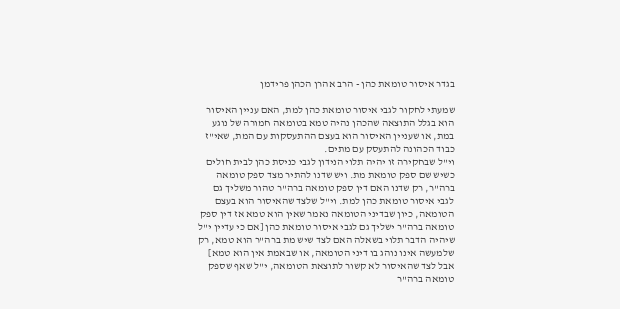בגדר איסור טומאת כהן - הרב אהרן הכהן פרידמן

שמעתי לחקור לגבי איסור טומאת כהן למת, האם עניין האיסור הוא בגלל התוצאה שהכהן נהיה טמא בטומאה חמורה של נוגע במת, או שעניין האיסור הוא בעצם ההתעסקות עם המת, שאי"ז כבוד הכהונה להתעסק עם מתים.
וי"ל שבחקירה זו יהיה תלוי הנידון לגבי כניסת כהן לבית חולים כשיש שם ספק טומאת מת. ויש שדנו להתיר מצד ספק טומאה ברה"ר, רק שדנו האם דין ספק טומאה ברה"ר טהור משליך גם לגבי איסור טומאת כהן למת. וי"ל שלצד שהאיסור הוא בעצם הטומאה, כיון שבדיני הטומאה נאמר שאין הוא טמא אז דין ספק טומאה ברה"ר ישליך גם לגבי איסור טומאת כהן [אם כי עדיין י"ל שיהיה הדבר תלוי בשאלה האם לצד שיש מת ברה"ר הוא טמא, רק שלמעשה אינו נוהג בו דיני הטומאה, או שבאמת אין הוא טמא] אבל לצד שהאיסור לא קשור לתוצאת הטומאה, י"ל שאף שספק טומאה ברה"ר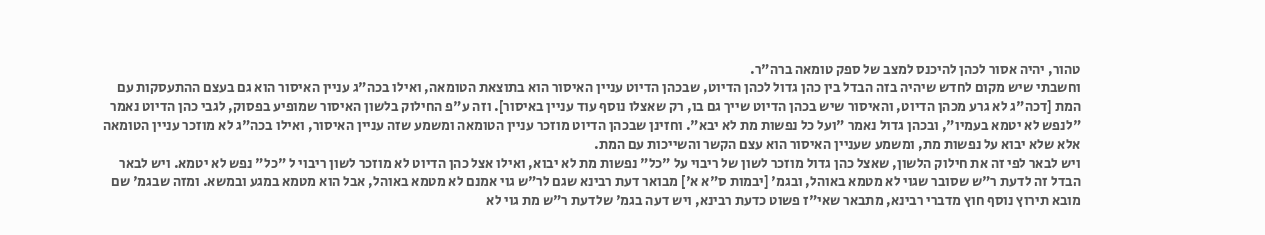טהור, יהיה אסור לכהן להיכנס למצב של ספק טומאה ברה"ר.
וחשבתי שיש מקום לחדש שיהיה בזה הבדל בין כהן גדול לכהן הדיוט, שבכהן הדיוט עניין האיסור הוא בתוצאת הטומאה, ואילו בכה"ג עניין האיסור הוא גם בעצם ההתעסקות עם המת [דכה"ג לא גרע מכהן הדיוט, והאיסור שיש בכהן הדיוט שייך גם בו, רק שאצלו נוסף עוד עניין באיסור]. וזה ע"פ החילוק בלשון האיסור שמופיע בפסוק, לגבי כהן הדיוט נאמר "לנפש לא יטמא בעמיו", ובכהן גדול נאמר "ועל כל נפשות מת לא יבא". וחזינן שבכהן הדיוט מוזכר עניין הטומאה ומשמע שזה עניין האיסור, ואילו בכה"ג לא מוזכר עניין הטומאה אלא שלא יבוא על נפשות מת, ומשמע שעניין האיסור הוא עצם הקשר והשייכות עם המת.
ויש לבאר לפי זה את חילוק הלשון, שאצל כהן גדול מוזכר לשון של ריבוי על "כל" נפשות מת לא יבוא, ואילו אצל כהן הדיוט לא מוזכר לשון ריבוי ל "כל" נפש לא יטמא. ויש לבאר הבדל זה לדעת ר"ש שסובר שגוי לא מטמא באוהל, ובגמ' [יבמות ס"א א'] מבואר דעת רבינא שגם לר"ש גוי אמנם לא מטמא באוהל, אבל הוא מטמא במגע ובמשא. ומזה שבגמ' שם מובא תירוץ נוסף חוץ מדברי רבינא, מתבאר שאי"ז פשוט כדעת רבינא, ויש דעה בגמ' שלדעת ר"ש מת גוי לא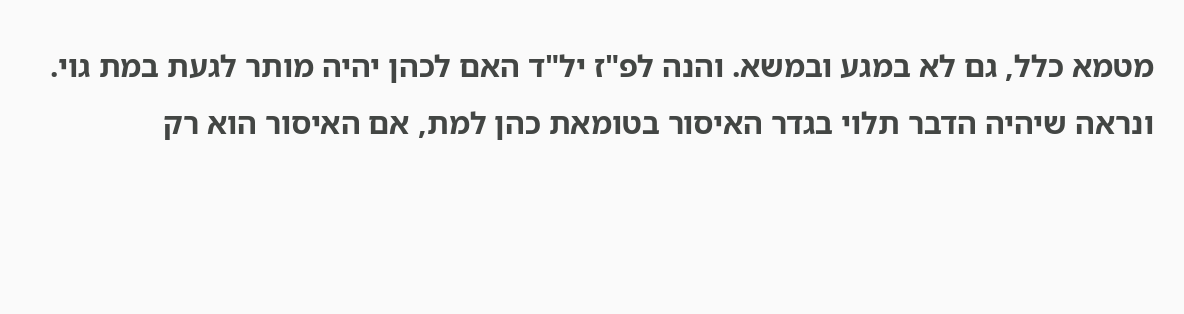מטמא כלל, גם לא במגע ובמשא. והנה לפ"ז יל"ד האם לכהן יהיה מותר לגעת במת גוי. ונראה שיהיה הדבר תלוי בגדר האיסור בטומאת כהן למת, אם האיסור הוא רק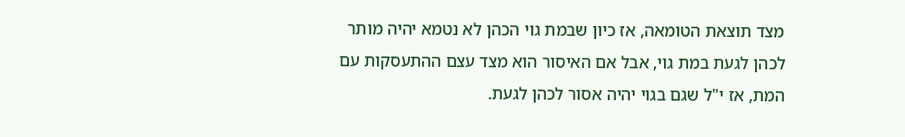מצד תוצאת הטומאה, אז כיון שבמת גוי הכהן לא נטמא יהיה מותר לכהן לגעת במת גוי, אבל אם האיסור הוא מצד עצם ההתעסקות עם המת, אז י"ל שגם בגוי יהיה אסור לכהן לגעת.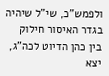ולפמש"כ, שי"ל שיהיה בגדר האיסור חילוק בין כהן הדיוט לכה"ג, יצא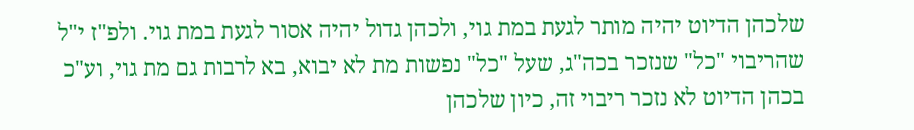שלכהן הדיוט יהיה מותר לגעת במת גוי, ולכהן גדול יהיה אסור לגעת במת גוי. ולפ"ז י"ל שהריבוי "כל" שנזכר בכה"ג, שעל "כל" נפשות מת לא יבוא, בא לרבות גם מת גוי, וע"כ בכהן הדיוט לא נזכר ריבוי זה, כיון שלכהן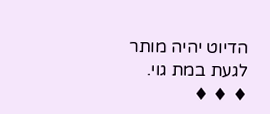הדיוט יהיה מותר לגעת במת גוי.
♦ ♦ ♦